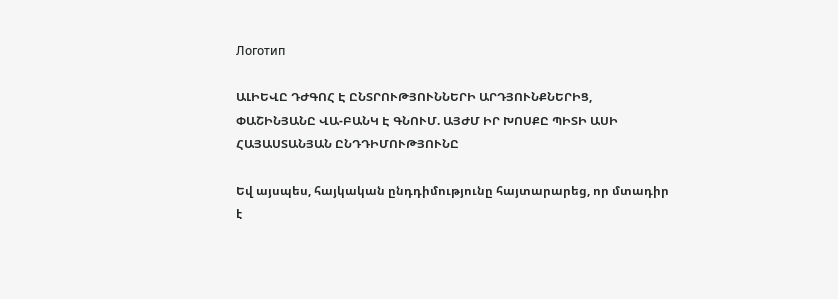Логотип

ԱԼԻԵՎԸ ԴԺԳՈՀ Է ԸՆՏՐՈՒԹՅՈՒՆՆԵՐԻ ԱՐԴՅՈՒՆՔՆԵՐԻՑ, ՓԱՇԻՆՅԱՆԸ ՎԱ-ԲԱՆԿ Է ԳՆՈՒՄ. ԱՅԺՄ ԻՐ ԽՈՍՔԸ ՊԻՏԻ ԱՍԻ ՀԱՅԱՍՏԱՆՅԱՆ ԸՆԴԴԻՄՈՒԹՅՈՒՆԸ

Եվ այսպես, հայկական ընդդիմությունը հայտարարեց, որ մտադիր է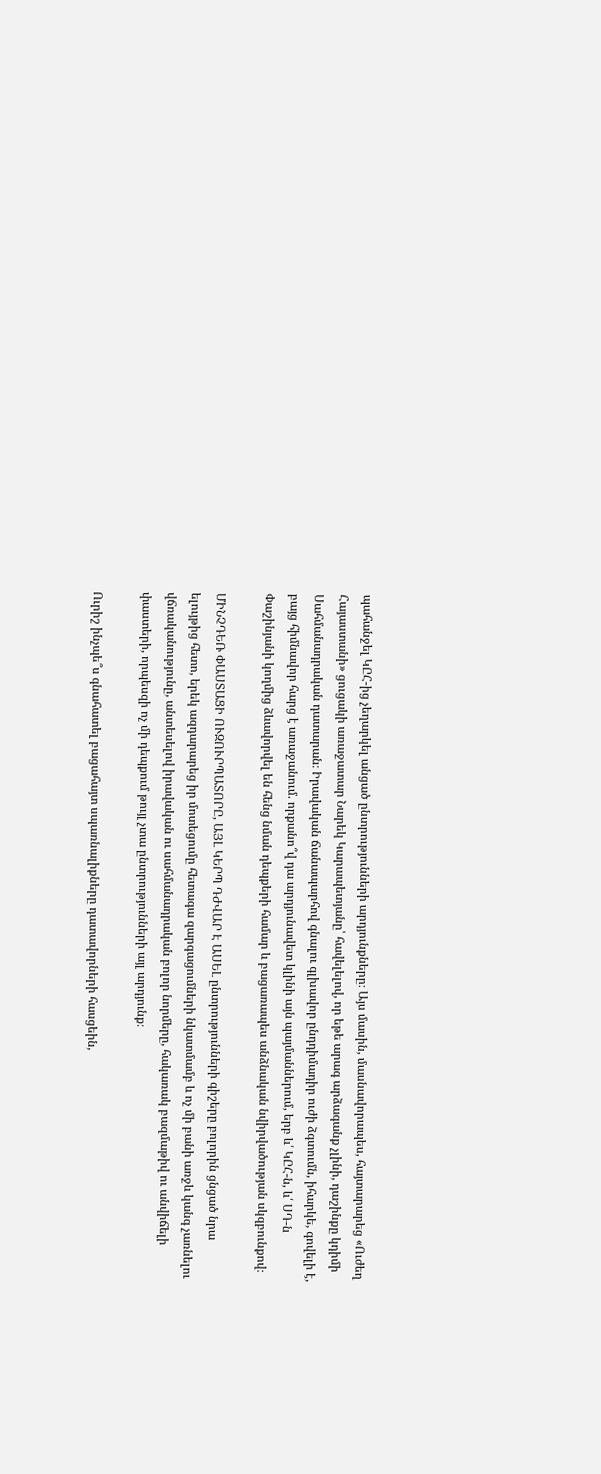պահանջել ԿԸՀ-ից չեղարկել անցած ընտրությունների արդյունքները։ Այս մասին, մասնավորապես, հայտարարեց «Ուժեղ Հայաստանի» ցուցակի առաջատար Նարեկ Կարապետյանը՝ հավելելով, որ եթե արագ արձագանք չլինի, դաշինքը կդիմի Սահմանադրական դատարան։ Իրավական ճանապարհով գնալու գլխավոր ընդդիմադիր ուժի ձգտումն, իհարկե, գովելի է, բայց հիմնավոր հարց է առաջանում. որքանո՞վ դա արդյունավետ կլինի այն պայմաններում, երբ և՛ ԿԸՀ-ն, և՛ ՍԴ-ն Փաշինյանի կողմից ձևավորվել են հենց նման դեպքերի համար և բացառապես անձնական նվիրվածության սկզբունքով։

ՄԻՆՉԴԵՌ ՓԱՍՏԱՑԻ ՈՒԶՈՒՐՊԱՏՈՐԸ, ԱՅԼ ԿԵՐՊ ԴԺՎԱՐ Է ԱՍԵԼ ընտրությունների գիշերը բոլորին ցնցած նրա ելույթից հետո, երեկ ազդարարեց իր մոտեցումը հետագա զարգացումների նկատմամբ և ոչ մի բանի առջև կանգ չառնելու վճռականությունը, անտեսելով իրավական ու սահմանադրական բոլոր նորմերը, հակառակ բազմաթիվ ու անվիճելի փաստերի, որպեսզի ոչ մի դեպքում թույլ չտա ընտրությունների այլ արդյունք։

Ուրիշ ինչպե՞ս գնահատել բացահայտ սպառնալիքները դատավորների հասցեին,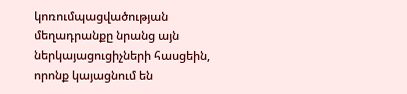կոռումպացվածության մեղադրանքը նրանց այն ներկայացուցիչների հասցեին, որոնք կայացնում են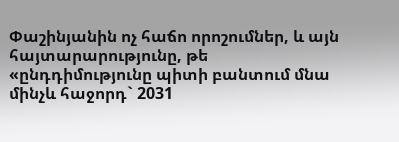Փաշինյանին ոչ հաճո որոշումներ, և այն հայտարարությունը, թե «ընդդիմությունը պիտի բանտում մնա մինչև հաջորդ` 2031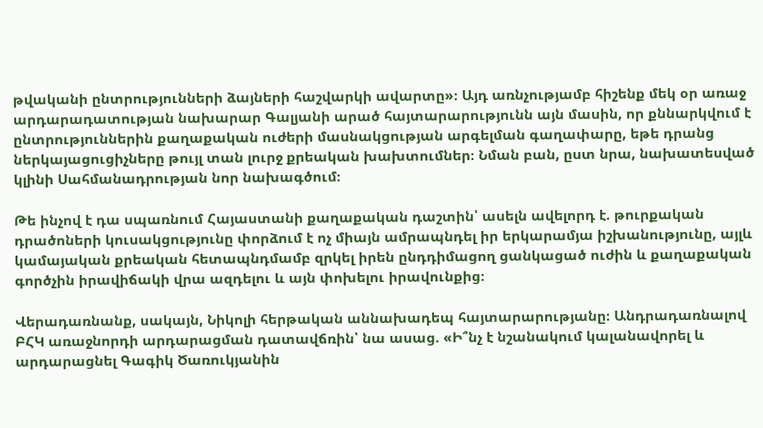թվականի ընտրությունների ձայների հաշվարկի ավարտը»։ Այդ առնչությամբ հիշենք մեկ օր առաջ արդարադատության նախարար Գալյանի արած հայտարարությունն այն մասին, որ քննարկվում է ընտրություններին քաղաքական ուժերի մասնակցության արգելման գաղափարը, եթե դրանց ներկայացուցիչները թույլ տան լուրջ քրեական խախտումներ։ Նման բան, ըստ նրա, նախատեսված կլինի Սահմանադրության նոր նախագծում։

Թե ինչով է դա սպառնում Հայաստանի քաղաքական դաշտին՝ ասելն ավելորդ է. թուրքական դրածոների կուսակցությունը փորձում է ոչ միայն ամրապնդել իր երկարամյա իշխանությունը, այլև կամայական քրեական հետապնդմամբ զրկել իրեն ընդդիմացող ցանկացած ուժին և քաղաքական գործչին իրավիճակի վրա ազդելու և այն փոխելու իրավունքից։

Վերադառնանք, սակայն, Նիկոլի հերթական աննախադեպ հայտարարությանը։ Անդրադառնալով ԲՀԿ առաջնորդի արդարացման դատավճռին՝ նա ասաց. «Ի՞նչ է նշանակում կալանավորել և արդարացնել Գագիկ Ծառուկյանին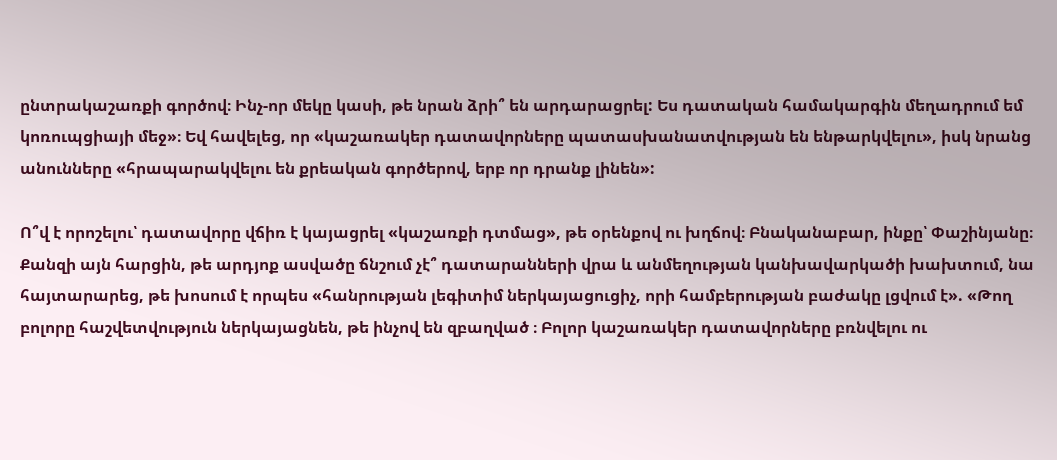ընտրակաշառքի գործով։ Ինչ-որ մեկը կասի, թե նրան ձրի՞ են արդարացրել: Ես դատական համակարգին մեղադրում եմ կոռուպցիայի մեջ»։ Եվ հավելեց, որ «կաշառակեր դատավորները պատասխանատվության են ենթարկվելու», իսկ նրանց անունները «հրապարակվելու են քրեական գործերով, երբ որ դրանք լինեն»:

Ո՞վ է որոշելու՝ դատավորը վճիռ է կայացրել «կաշառքի դտմաց», թե օրենքով ու խղճով։ Բնականաբար, ինքը՝ Փաշինյանը։ Քանզի այն հարցին, թե արդյոք ասվածը ճնշում չէ՞ դատարանների վրա և անմեղության կանխավարկածի խախտում, նա հայտարարեց, թե խոսում է որպես «հանրության լեգիտիմ ներկայացուցիչ, որի համբերության բաժակը լցվում է». «Թող բոլորը հաշվետվություն ներկայացնեն, թե ինչով են զբաղված ։ Բոլոր կաշառակեր դատավորները բռնվելու ու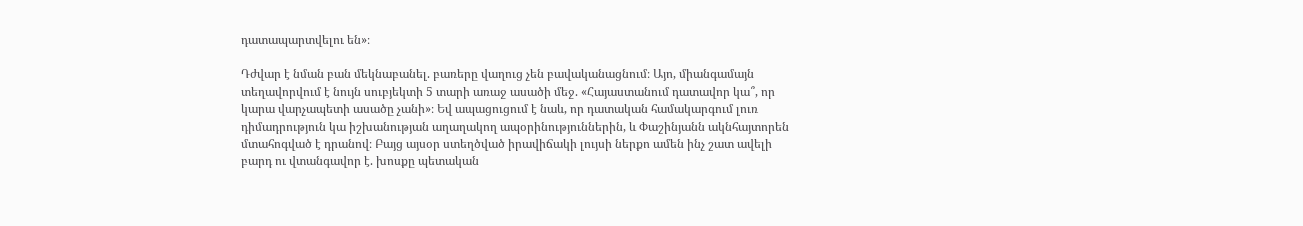դատապարտվելու են»։

Դժվար է նման բան մեկնաբանել. բառերը վաղուց չեն բավականացնում։ Այո, միանգամայն տեղավորվում է նույն սուբյեկտի 5 տարի առաջ ասածի մեջ. «Հայաստանում դատավոր կա՞, որ կարա վարչապետի ասածը չանի»։ Եվ ապացուցում է նաև, որ դատական համակարգում լուռ դիմադրություն կա իշխանության աղաղակող ապօրինություններին, և Փաշինյանն ակնհայտորեն մտահոգված է դրանով։ Բայց այսօր ստեղծված իրավիճակի լույսի ներքո ամեն ինչ շատ ավելի բարդ ու վտանգավոր է. խոսքը պետական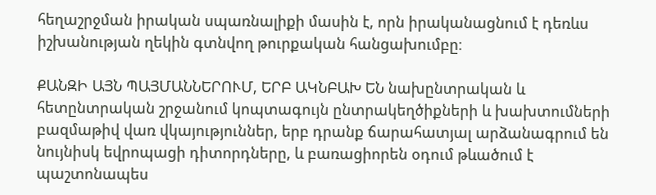հեղաշրջման իրական սպառնալիքի մասին է, որն իրականացնում է դեռևս իշխանության ղեկին գտնվող թուրքական հանցախումբը։

ՔԱՆԶԻ ԱՅՆ ՊԱՅՄԱՆՆԵՐՈՒՄ, ԵՐԲ ԱԿՆԲԱԽ ԵՆ նախընտրական և հետընտրական շրջանում կոպտագույն ընտրակեղծիքների և խախտումների բազմաթիվ վառ վկայություններ, երբ դրանք ճարահատյալ արձանագրում են նույնիսկ եվրոպացի դիտորդները, և բառացիորեն օդում թևածում է պաշտոնապես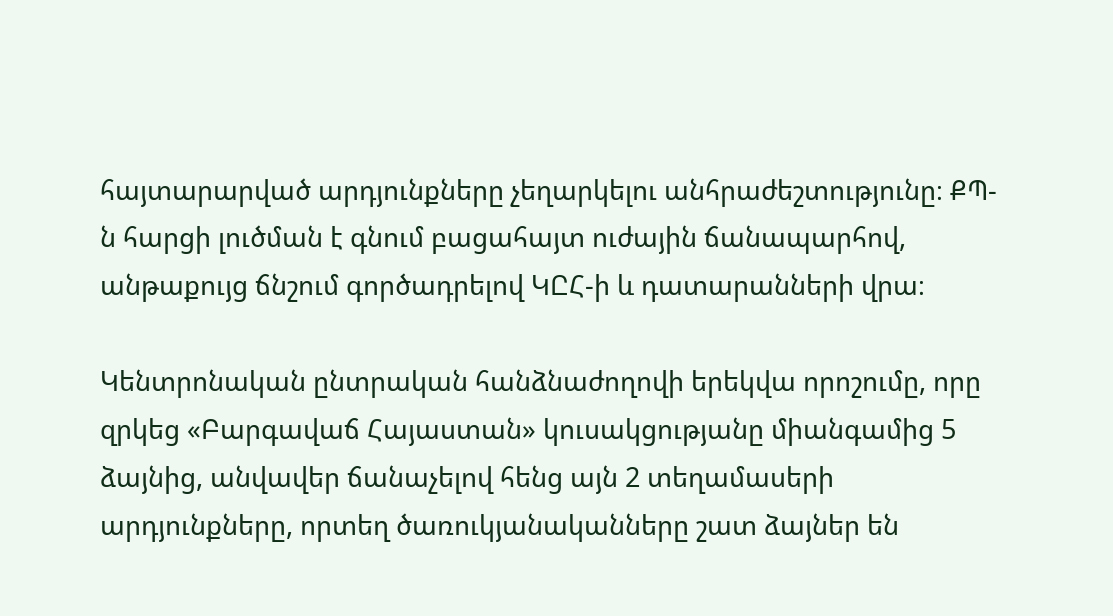հայտարարված արդյունքները չեղարկելու անհրաժեշտությունը։ ՔՊ-ն հարցի լուծման է գնում բացահայտ ուժային ճանապարհով, անթաքույց ճնշում գործադրելով ԿԸՀ-ի և դատարանների վրա։

Կենտրոնական ընտրական հանձնաժողովի երեկվա որոշումը, որը զրկեց «Բարգավաճ Հայաստան» կուսակցությանը միանգամից 5 ձայնից, անվավեր ճանաչելով հենց այն 2 տեղամասերի արդյունքները, որտեղ ծառուկյանականները շատ ձայներ են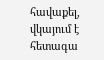հավաքել, վկայում է հետագա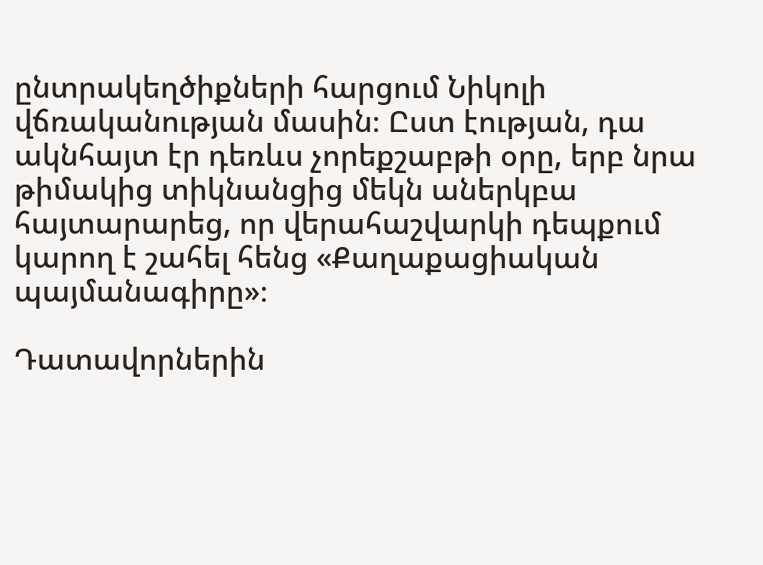ընտրակեղծիքների հարցում Նիկոլի վճռականության մասին։ Ըստ էության, դա ակնհայտ էր դեռևս չորեքշաբթի օրը, երբ նրա թիմակից տիկնանցից մեկն աներկբա հայտարարեց, որ վերահաշվարկի դեպքում կարող է շահել հենց «Քաղաքացիական պայմանագիրը»։

Դատավորներին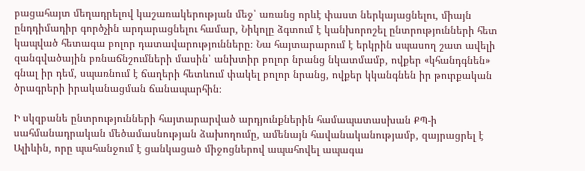բացահայտ մեղադրելով կաշառակերության մեջ՝ առանց որևէ փաստ ներկայացնելու, միայն ընդդիմադիր գործչին արդարացնելու համար, Նիկոլը ձգտում է կանխորոշել ընտրությունների հետ կապված հետագա բոլոր դատավարությունները։ Նա հայտարարում է երկրին սպասող շատ ավելի զանգվածային բռնաճնշումների մասին՝ անխտիր բոլոր նրանց նկատմամբ, ովքեր «կհանդգնեն» գնալ իր դեմ, սպառնում է ճաղերի հետևում փակել բոլոր նրանց, ովքեր կկանգնեն իր թուրքական ծրագրերի իրականացման ճանապարհին։

Ի սկզբանե ընտրությունների հայտարարված արդյունքներին համապատասխան ՔՊ-ի սահմանադրական մեծամասնության ձախողումը, ամենայն հավանականությամբ, զայրացրել է Ալիևին, որը պահանջում է ցանկացած միջոցներով ապահովել ապագա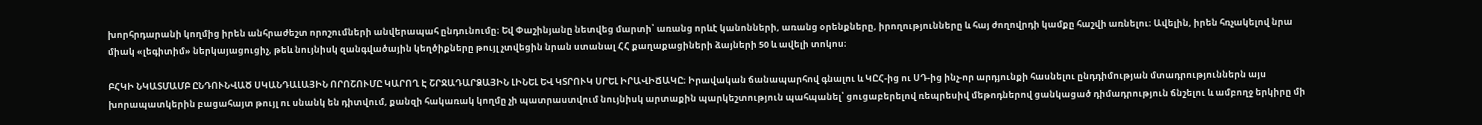խորհրդարանի կողմից իրեն անհրաժեշտ որոշումների անվերապահ ընդունումը։ Եվ Փաշինյանը նետվեց մարտի՝ առանց որևէ կանոնների, առանց օրենքները, իրողությունները և հայ ժողովրդի կամքը հաշվի առնելու։ Ավելին, իրեն հռչակելով նրա միակ «լեգիտիմ» ներկայացուցիչ, թեև նույնիսկ զանգվածային կեղծիքները թույլ չտվեցին նրան ստանալ ՀՀ քաղաքացիների ձայների 50 և ավելի տոկոս։

ԲՀԿԻ ՆԿԱՏՄԱՄԲ ԸՆԴՈՒՆՎԱԾ ՍԿԱՆԴԱԼԱՅԻՆ ՈՐՈՇՈՒՄԸ ԿԱՐՈՂ Է ՇՐՋԱԴԱՐՁԱՅԻՆ ԼԻՆԵԼ ԵՎ ԿՏՐՈՒԿ ՍՐԵԼ ԻՐԱՎԻՃԱԿԸ։ Իրավական ճանապարհով գնալու և ԿԸՀ-ից ու ՍԴ-ից ինչ-որ արդյունքի հասնելու ընդդիմության մտադրություններն այս խորապատկերին բացահայտ թույլ ու սնանկ են դիտվում, քանզի հակառակ կողմը չի պատրաստվում նույնիսկ արտաքին պարկեշտություն պահպանել՝ ցուցաբերելով ռեպրեսիվ մեթոդներով ցանկացած դիմադրություն ճնշելու և ամբողջ երկիրը մի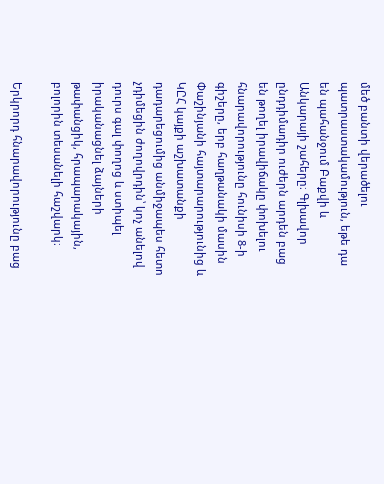մեծ բանտի վերածելու պատրաստակամություն, եթե դա են պահանջում Բաքվի և Անկարայի շահերը։ Գլխավոր ընդդիմադիր ուժերն արդեն բաց են թողել իրավիճակը փոխելու հնարավորությունը հունիսի 8-ի գիշերը, երբ հաղթանակի մասին Փաշինյանի հայտարարությունից և ԿԸՀ կայքի աշխատանքի դադարեցումից անմիջապես հետո չդիմեցին ժողովրդին՝ կոչ անելով դուրս գալ փողոց և ստիպել իրականացնել ձայների թափանցիկ, հրապարակային, բոլորին տեսանելի հաշվարկ։

Երկրորդ հնարավորությունը բաց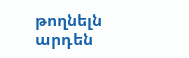թողնելն արդեն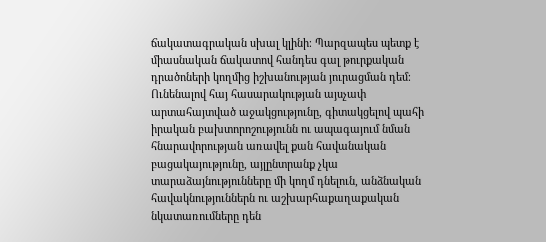ճակատագրական սխալ կլինի։ Պարզապես պետք է միասնական ճակատով հանդես գալ թուրքական դրածոների կողմից իշխանության յուրացման դեմ։ Ունենալով հայ հասարակության այսչափ արտահայտված աջակցությունը, գիտակցելով պահի իրական բախտորոշությունն ու ապագայում նման հնարավորության առավել քան հավանական բացակայությունը, այլընտրանք չկա տարաձայնությունները մի կողմ դնելուն, անձնական հավակնություններն ու աշխարհաքաղաքական նկատառումները դեն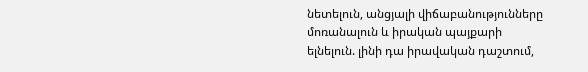նետելուն, անցյալի վիճաբանությունները մոռանալուն և իրական պայքարի ելնելուն. լինի դա իրավական դաշտում,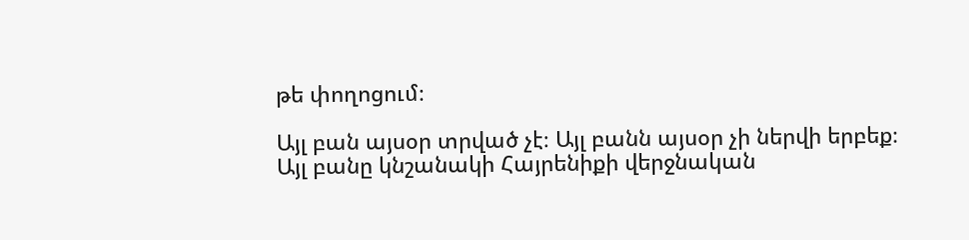թե փողոցում։

Այլ բան այսօր տրված չէ։ Այլ բանն այսօր չի ներվի երբեք։ Այլ բանը կնշանակի Հայրենիքի վերջնական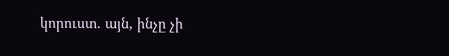կորուստ. այն, ինչը չի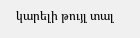կարելի թույլ տալ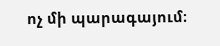ոչ մի պարագայում։